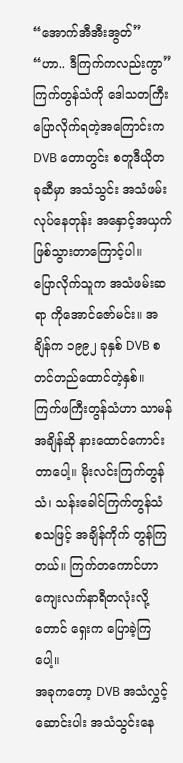“အောက်အီအီးအွတ်”
“ဟာ.. ဒီကြက်ကလည်းကွာ”
ကြက်တွန်သံကို ဒေါသတကြီး ပြောလိုက်ရတဲ့အကြောင်းက DVB တောတွင်း စတူဒီယိုတခုဆီမှာ အသံသွင်း အသံဖမ်းလုပ်နေတုန်း အနှောင့်အယှက်ဖြစ်သွားတာကြောင့်ပါ။
ပြောလိုက်သူက အသံဖမ်းဆရာ ကိုအောင်ဇော်မင်း။ အချိန်က ၁၉၉၂ ခုနှစ် DVB စတင်တည်ထောင်တဲ့နှစ်။ ကြက်ဖကြီးတွန်သံဟာ သာမန်အချိန်ဆို နားထောင်ကောင်းတာပေါ့။ မိုးလင်းကြက်တွန်သံ၊ သန်းခေါင်ကြက်တွန်သံ စသဖြင့် အချိန်ကိုက် တွန်ကြတယ်။ ကြက်တကောင်ဟာ ကျေးလက်နာရီတလုံးလို့တောင် ရှေးက ပြောခဲ့ကြပေါ့။
အခုကတော့ DVB အသံလွှင့် ဆောင်းပါး အသံသွင်းနေ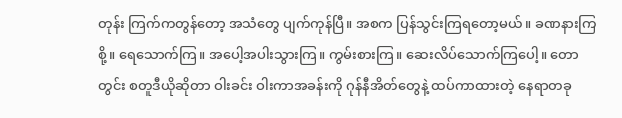တုန်း ကြက်ကတွန်တော့ အသံတွေ ပျက်ကုန်ပြီ။ အစက ပြန်သွင်းကြရတော့မယ်။ ခဏနားကြစို့။ ရေသောက်ကြ။ အပေါ့အပါးသွားကြ။ ကွမ်းစားကြ။ ဆေးလိပ်သောက်ကြပေါ့။ တောတွင်း စတူဒီယိုဆိုတာ ဝါးခင်း ဝါးကာအခန်းကို ဂုန်နီအိတ်တွေနဲ့ ထပ်ကာထားတဲ့ နေရာတခု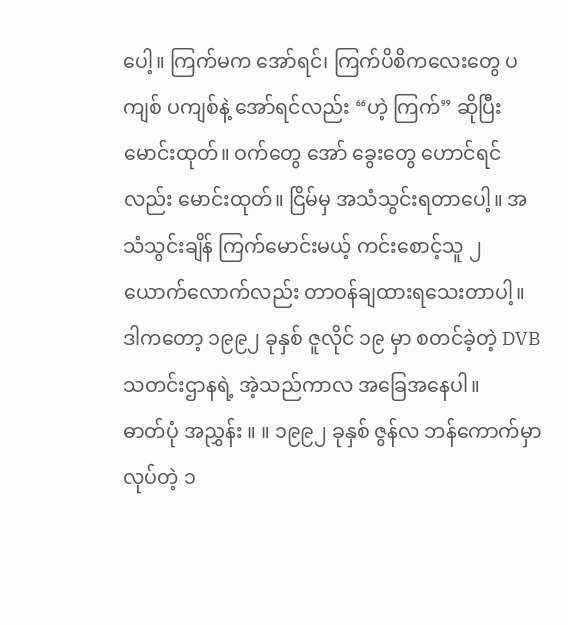ပေါ့။ ကြက်မက အော်ရင်၊ ကြက်ပိစိကလေးတွေ ပကျစ် ပကျစ်နဲ့ အော်ရင်လည်း “ဟဲ့ ကြက်” ဆိုပြီး မောင်းထုတ်။ ဝက်တွေ အော် ခွေးတွေ ဟောင်ရင်လည်း မောင်းထုတ်။ ငြိမ်မှ အသံသွင်းရတာပေါ့။ အသံသွင်းချိန် ကြက်မောင်းမယ့် ကင်းစောင့်သူ ၂ ယောက်လောက်လည်း တာဝန်ချထားရသေးတာပါ့။
ဒါကတော့ ၁၉၉၂ ခုနှစ် ဇူလိုင် ၁၉ မှာ စတင်ခဲ့တဲ့ DVB သတင်းဌာနရဲ့ အဲ့သည်ကာလ အခြေအနေပါ။
ဓာတ်ပုံ အညွှန်း ။ ။ ၁၉၉၂ ခုနှစ် ဇွန်လ ဘန်ကောက်မှာ လုပ်တဲ့ ၁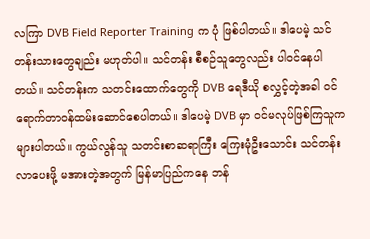လကြာ DVB Field Reporter Training က ပုံ ဖြစ်ပါတယ်။ ဒါပေမဲ့ သင်တန်းသားတွေချည်း မဟုတ်ပါ။ သင်တန်း စီစဉ်သူတွေလည်း ပါဝင်နေပါတယ်။ သင်တန်းက သတင်းထောက်တွေကို DVB ရေဒီယို စလွှင့်တဲ့အခါ ဝင်ရောက်တာဝန်ထမ်းဆောင်စေပါတယ်။ ဒါပေမဲ့ DVB မှာ ဝင်မလုပ်ဖြစ်ကြသူက များပါတယ်။ ကွယ်လွန်သူ သတင်းစာဆရာကြီး ကြေးမုံဦးသောင်း သင်တန်းလာပေးဖို့ မအားတဲ့အတွက် မြန်မာပြည်ကနေ ဘန်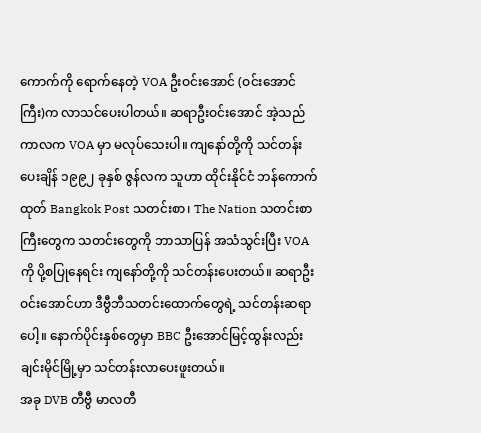ကောက်ကို ရောက်နေတဲ့ VOA ဦးဝင်းအောင် (ဝင်းအောင်ကြီး)က လာသင်ပေးပါတယ်။ ဆရာဦးဝင်းအောင် အဲ့သည်ကာလက VOA မှာ မလုပ်သေးပါ။ ကျနော်တို့ကို သင်တန်းပေးချိန် ၁၉၉၂ ခုနှစ် ဇွန်လက သူဟာ ထိုင်းနိုင်ငံ ဘန်ကောက်ထုတ် Bangkok Post သတင်းစာ၊ The Nation သတင်းစာကြီးတွေက သတင်းတွေကို ဘာသာပြန် အသံသွင်းပြီး VOA ကို ပို့စပြုနေရင်း ကျနော်တို့ကို သင်တန်းပေးတယ်။ ဆရာဦးဝင်းအောင်ဟာ ဒီဗွီဘီသတင်းထောက်တွေရဲ့ သင်တန်းဆရာပေါ့။ နောက်ပိုင်းနှစ်တွေမှာ BBC ဦးအောင်မြင့်ထွန်းလည်း ချင်းမိုင်မြို့မှာ သင်တန်းလာပေးဖူးတယ်။
အခု DVB တီဗွီ မာလတီ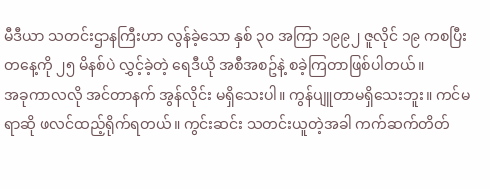မီဒီယာ သတင်းဌာနကြီးဟာ လွန်ခဲ့သော နှစ် ၃၀ အကြာ ၁၉၉၂ ဇူလိုင် ၁၉ ကစပြီး တနေ့ကို ၂၅ မိနစ်ပဲ လွှင့်ခဲ့တဲ့ ရေဒီယို အစီအစဥ်နဲ့ စခဲ့ကြတာဖြစ်ပါတယ်။
အခုကာလလို အင်တာနက် အွန်လိုင်း မရှိသေးပါ။ ကွန်ပျူတာမရှိသေးဘူး။ ကင်မရာဆို ဖလင်ထည့်ရိုက်ရတယ်။ ကွင်းဆင်း သတင်းယူတဲ့အခါ ကက်ဆက်တိတ်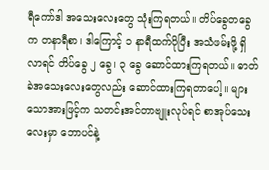ရီကော်ဒါ အသေးလေးတွေ သုံးကြရတယ်။ တိပ်ခွေတခွေက တနာရီစာ၊ ဒါကြောင့် ၁ နာရီထက်ပိုပြီး အသံဖမ်းဖို့ ရှိလာရင် တိပ်ခွေ ၂ ခွေ၊ ၃ ခွေ ဆောင်ထားကြရတယ်။ ဓာတ်ခဲအသေးလေးတွေလည်း ဆောင်ထားကြရတာပေါ့။ များသောအားဖြင့်က သတင်းအင်တာဗျူးလုပ်ရင် စာအုပ်သေးလေးမှာ ဘောပင်နဲ့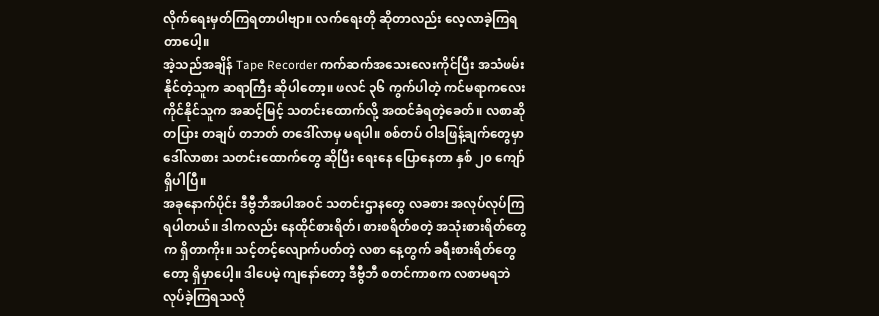လိုက်ရေးမှတ်ကြရတာပါဗျာ။ လက်ရေးတို ဆိုတာလည်း လေ့လာခဲ့ကြရတာပေါ့။
အဲ့သည်အချိန် Tape Recorder ကက်ဆက်အသေးလေးကိုင်ပြီး အသံဖမ်းနိုင်တဲ့သူက ဆရာကြီး ဆိုပါတော့။ ဖလင် ၃၆ ကွက်ပါတဲ့ ကင်မရာကလေး ကိုင်နိုင်သူက အဆင့်မြင့် သတင်းထောက်လို့ အထင်ခံရတဲ့ခေတ်။ လစာဆို တပြား တချပ် တဘတ် တဒေါ်လာမှ မရပါ။ စစ်တပ် ဝါဒဖြန့်ချက်တွေမှာ ဒေါ်လာစား သတင်းထောက်တွေ ဆိုပြီး ရေးနေ ပြောနေတာ နှစ် ၂၀ ကျော် ရှိပါပြီ။
အခုနောက်ပိုင်း ဒီဗွီဘီအပါအဝင် သတင်းဌာနတွေ လခစား အလုပ်လုပ်ကြရပါတယ်။ ဒါကလည်း နေထိုင်စားရိတ်၊ စားစရိတ်စတဲ့ အသုံးစားရိတ်တွေက ရှိတာကိုး။ သင့်တင့်လျောက်ပတ်တဲ့ လစာ နေ့တွက် ခရီးစားရိတ်တွေတော့ ရှိမှာပေါ့။ ဒါပေမဲ့ ကျနော်တော့ ဒီဗွီဘီ စတင်ကာစက လစာမရဘဲ လုပ်ခဲ့ကြရသလို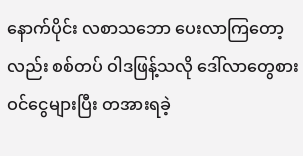နောက်ပိုင်း လစာသဘော ပေးလာကြတော့လည်း စစ်တပ် ဝါဒဖြန့်သလို ဒေါ်လာတွေစား ဝင်ငွေများပြီး တအားရခဲ့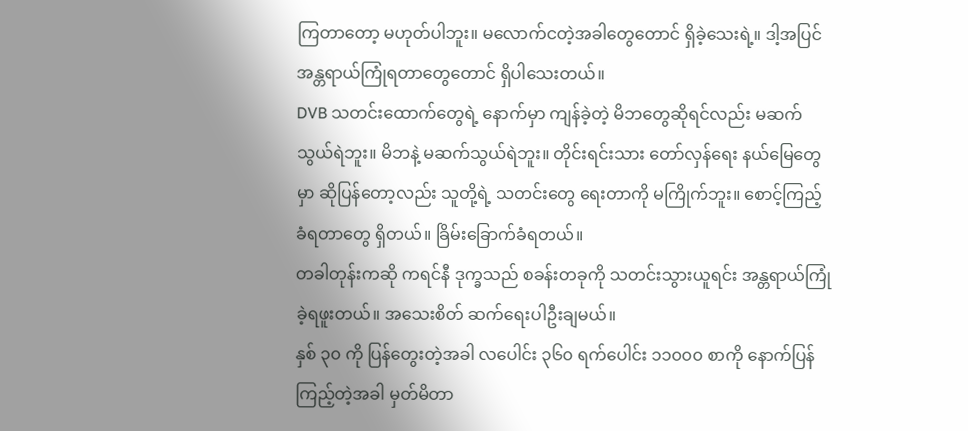ကြတာတော့ မဟုတ်ပါဘူး။ မလောက်ငတဲ့အခါတွေတောင် ရှိခဲ့သေးရဲ့။ ဒါ့အပြင် အန္တရာယ်ကြုံရတာတွေတောင် ရှိပါသေးတယ်။
DVB သတင်းထောက်တွေရဲ့ နောက်မှာ ကျန်ခဲ့တဲ့ မိဘတွေဆိုရင်လည်း မဆက်သွယ်ရဲဘူး။ မိဘနဲ့ မဆက်သွယ်ရဲဘူး။ တိုင်းရင်းသား တော်လှန်ရေး နယ်မြေတွေမှာ ဆိုပြန်တော့လည်း သူတို့ရဲ့ သတင်းတွေ ရေးတာကို မကြိုက်ဘူး။ စောင့်ကြည့်ခံရတာတွေ ရှိတယ်။ ခြိမ်းခြောက်ခံရတယ်။
တခါတုန်းကဆို ကရင်နီ ဒုက္ခသည် စခန်းတခုကို သတင်းသွားယူရင်း အန္တရာယ်ကြုံခဲ့ရဖူးတယ်။ အသေးစိတ် ဆက်ရေးပါဦးချမယ်။
နှစ် ၃၀ ကို ပြန်တွေးတဲ့အခါ လပေါင်း ၃၆၀ ရက်ပေါင်း ၁၁၀၀၀ စာကို နောက်ပြန်ကြည့်တဲ့အခါ မှတ်မိတာ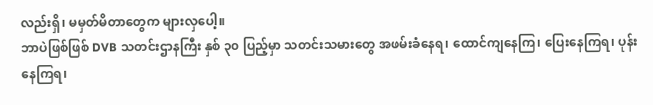လည်းရှိ၊ မမှတ်မိတာတွေက များလှပေါ့။
ဘာပဲဖြစ်ဖြစ် DVB သတင်းဌာနကြီး နှစ် ၃၀ ပြည့်မှာ သတင်းသမားတွေ အဖမ်းခံနေရ၊ ထောင်ကျနေကြ၊ ပြေးနေကြရ၊ ပုန်းနေကြရ၊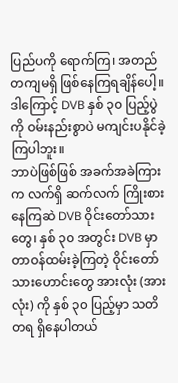ပြည်ပကို ရောက်ကြ၊ အတည်တကျမရှိ ဖြစ်နေကြရချိန်ပေါ့။
ဒါကြောင့် DVB နှစ် ၃၀ ပြည့်ပွဲကို ဝမ်းနည်းစွာပဲ မကျင်းပနိုင်ခဲ့ကြပါဘူး။
ဘာပဲဖြစ်ဖြစ် အခက်အခဲကြားက လက်ရှိ ဆက်လက် ကြိုးစားနေကြဆဲ DVB ဝိုင်းတော်သားတွေ၊ နှစ် ၃၀ အတွင်း DVB မှာ တာဝန်ထမ်းခဲ့ကြတဲ့ ဝိုင်းတော်သားဟောင်းတွေ အားလုံး (အားလုံး) ကို နှစ် ၃၀ ပြည့်မှာ သတိတရ ရှိနေပါတယ်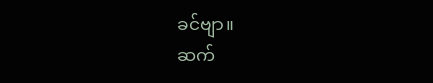ခင်ဗျာ။
ဆက်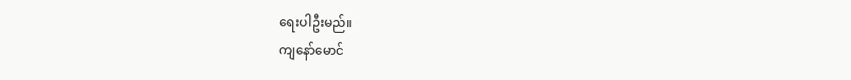ရေးပါဦးမည်။
ကျနော်မောင်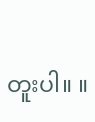တူးပါ။ ။